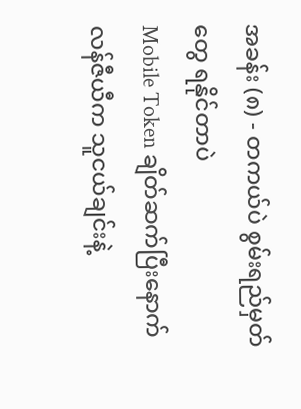အခန်း (၈) - တကယ်ပဲ စွမ်းရည်မှတ်တွေ ရနိုင်တာပဲ
Mobile Token ချိတ်ဆက်ပြီးနောက် လန်ဇီယီက သူငယ်ချင်းနဲ့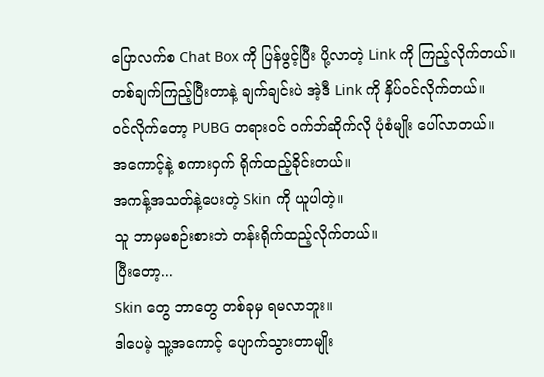ပြောလက်စ Chat Box ကို ပြန်ဖွင့်ပြီး ပို့လာတဲ့ Link ကို ကြည့်လိုက်တယ်။
တစ်ချက်ကြည့်ပြီးတာနဲ့ ချက်ချင်းပဲ အဲ့ဒီ Link ကို နှိပ်ဝင်လိုက်တယ်။
ဝင်လိုက်တော့ PUBG တရားဝင် ဝက်ဘ်ဆိုက်လို ပုံစံမျိုး ပေါ်လာတယ်။
အကောင့်နဲ့ စကားဝှက် ရိုက်ထည့်ခိုင်းတယ်။
အကန့်အသတ်နဲ့ပေးတဲ့ Skin ကို ယူပါတဲ့။
သူ ဘာမှမစဉ်းစားဘဲ တန်းရိုက်ထည့်လိုက်တယ်။
ပြီးတော့...
Skin တွေ ဘာတွေ တစ်ခုမှ ရမလာဘူး။
ဒါပေမဲ့ သူ့အကောင့် ပျောက်သွားတာမျိုး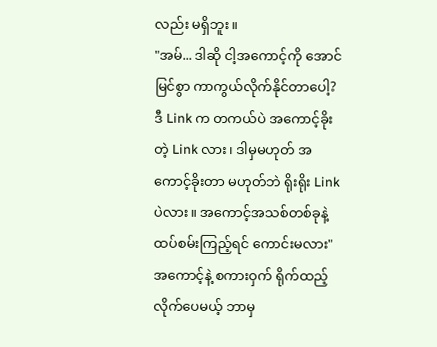လည်း မရှိဘူး။
"အမ်... ဒါဆို ငါ့အကောင့်ကို အောင်မြင်စွာ ကာကွယ်လိုက်နိုင်တာပေါ့? ဒီ Link က တကယ်ပဲ အကောင့်ခိုးတဲ့ Link လား၊ ဒါမှမဟုတ် အကောင့်ခိုးတာ မဟုတ်ဘဲ ရိုးရိုး Link ပဲလား။ အကောင့်အသစ်တစ်ခုနဲ့ ထပ်စမ်းကြည့်ရင် ကောင်းမလား"
အကောင့်နဲ့ စကားဝှက် ရိုက်ထည့်လိုက်ပေမယ့် ဘာမှ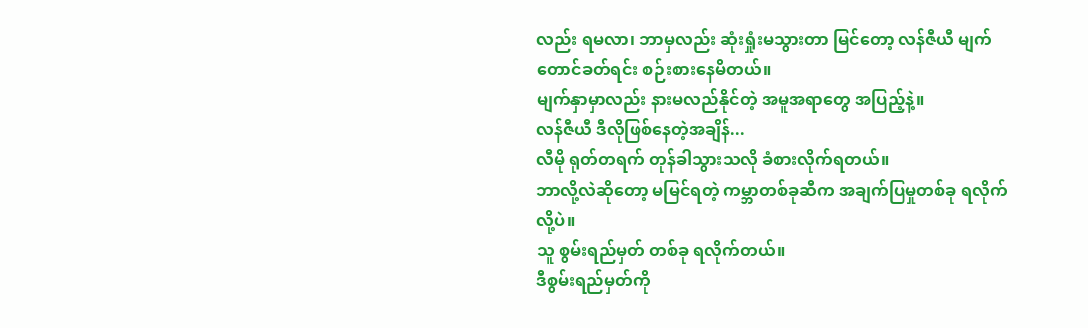လည်း ရမလာ၊ ဘာမှလည်း ဆုံးရှုံးမသွားတာ မြင်တော့ လန်ဇီယီ မျက်တောင်ခတ်ရင်း စဉ်းစားနေမိတယ်။
မျက်နှာမှာလည်း နားမလည်နိုင်တဲ့ အမူအရာတွေ အပြည့်နဲ့။
လန်ဇီယီ ဒီလိုဖြစ်နေတဲ့အချိန်...
လီမို ရုတ်တရက် တုန်ခါသွားသလို ခံစားလိုက်ရတယ်။
ဘာလို့လဲဆိုတော့ မမြင်ရတဲ့ ကမ္ဘာတစ်ခုဆီက အချက်ပြမှုတစ်ခု ရလိုက်လို့ပဲ။
သူ စွမ်းရည်မှတ် တစ်ခု ရလိုက်တယ်။
ဒီစွမ်းရည်မှတ်ကို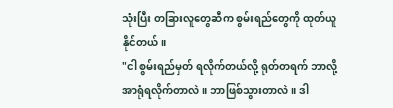သုံးပြီး တခြားလူတွေဆီက စွမ်းရည်တွေကို ထုတ်ယူနိုင်တယ်။
"ငါ စွမ်းရည်မှတ် ရလိုက်တယ်လို့ ရုတ်တရက် ဘာလို့ အာရုံရလိုက်တာလဲ။ ဘာဖြစ်သွားတာလဲ။ ဒါ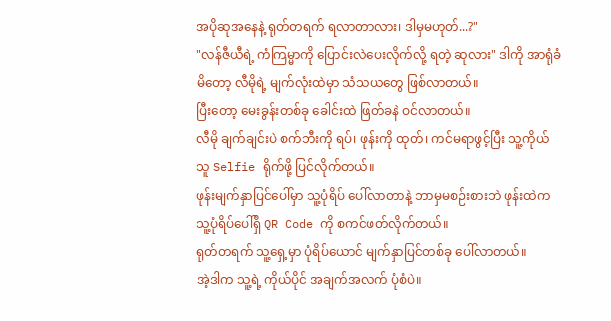အပိုဆုအနေနဲ့ ရုတ်တရက် ရလာတာလား၊ ဒါမှမဟုတ်...?"
"လန်ဇီယီရဲ့ ကံကြမ္မာကို ပြောင်းလဲပေးလိုက်လို့ ရတဲ့ ဆုလား" ဒါကို အာရုံခံမိတော့ လီမိုရဲ့ မျက်လုံးထဲမှာ သံသယတွေ ဖြစ်လာတယ်။
ပြီးတော့ မေးခွန်းတစ်ခု ခေါင်းထဲ ဖြတ်ခနဲ ဝင်လာတယ်။
လီမို ချက်ချင်းပဲ စက်ဘီးကို ရပ်၊ ဖုန်းကို ထုတ်၊ ကင်မရာဖွင့်ပြီး သူ့ကိုယ်သူ Selfie ရိုက်ဖို့ ပြင်လိုက်တယ်။
ဖုန်းမျက်နှာပြင်ပေါ်မှာ သူ့ပုံရိပ် ပေါ်လာတာနဲ့ ဘာမှမစဉ်းစားဘဲ ဖုန်းထဲက သူ့ပုံရိပ်ပေါ်ရှိ QR Code ကို စကင်ဖတ်လိုက်တယ်။
ရုတ်တရက် သူ့ရှေ့မှာ ပုံရိပ်ယောင် မျက်နှာပြင်တစ်ခု ပေါ်လာတယ်။
အဲ့ဒါက သူ့ရဲ့ ကိုယ်ပိုင် အချက်အလက် ပုံစံပဲ။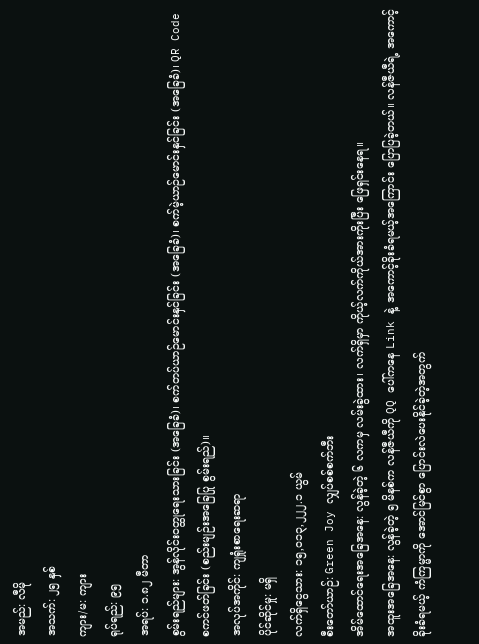အမည်: လီမို
အသက်: ၂၅ နှစ်
ကျား/မ: ကျား
ရုပ်ရည်: ၉၅
အရပ်: ၁.၈၂ မီတာ
စွမ်းရည်များ: အွန်လိုင်းဝတ္ထုရေးသားခြင်း (အခြေခံ)၊ စက်တပ်ယာဉ်မောင်းနှင်ခြင်း (အခြေခံ)၊ စက်မဲ့ယာဉ်မောင်းနှင်ခြင်း (အခြေခံ)၊ QR Code စကင်ဖတ်ခြင်း (စည်းမျဉ်းအခြေပြု စွမ်းရည်)။
အလုပ်အကိုင်: ကျရှုံးစာရေးဆရာ
ပိုင်ဆိုင်မှု: မရှိ
လက်ရှိငွေသား: ၁၅,၀၁၃,၂၂၂.၁ ယွမ်
စီးတော်ယာဉ်: Green Joy လျှပ်စစ်စက်ဘီး
အိမ်ထောင်ရေးအခြေအနေ: လွန်ခဲ့တဲ့ ၆ လကမှ လမ်းခွဲထား၊ လက်ရှိမှာ ကိုယ့်လက်ကိုယ်အားကိုးပြီး ဖြေရှင်းနေရ။
အထူးအခြေအနေ: လွန်ခဲ့တဲ့ ၅ မိနစ်က လန်ဇီယီကို QQ ပေါ်ကနေ Link နဲ့ အကောင့်ခိုးခံရမယ့်အကြောင်း ပြောပြခဲ့တယ်။ လန်ဇီယီရဲ့ အကောင့်ခိုးခံရမယ့် ကံကြမ္မာကို အောင်မြင်စွာ ပြောင်းလဲပေးနိုင်ခဲ့တဲ့အတွက်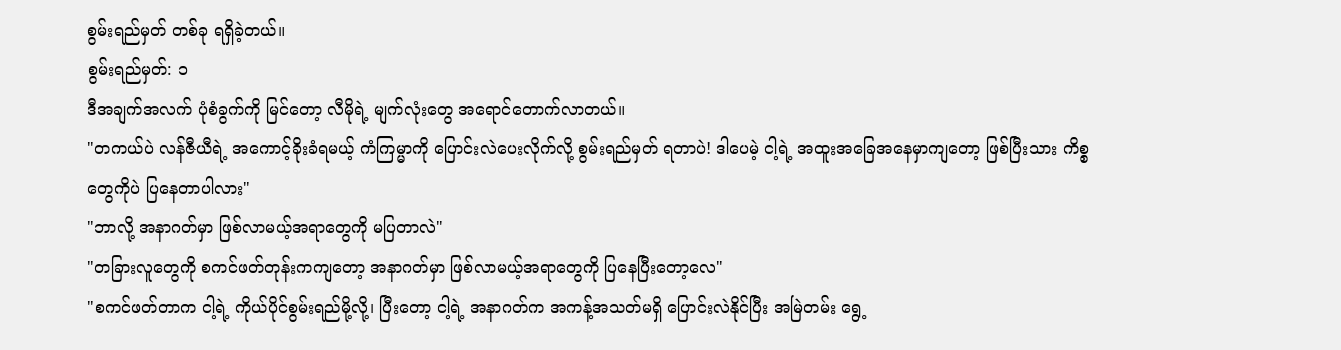စွမ်းရည်မှတ် တစ်ခု ရရှိခဲ့တယ်။
စွမ်းရည်မှတ်: ၁
ဒီအချက်အလက် ပုံစံခွက်ကို မြင်တော့ လီမိုရဲ့ မျက်လုံးတွေ အရောင်တောက်လာတယ်။
"တကယ်ပဲ လန်ဇီယီရဲ့ အကောင့်ခိုးခံရမယ့် ကံကြမ္မာကို ပြောင်းလဲပေးလိုက်လို့ စွမ်းရည်မှတ် ရတာပဲ! ဒါပေမဲ့ ငါ့ရဲ့ အထူးအခြေအနေမှာကျတော့ ဖြစ်ပြီးသား ကိစ္စတွေကိုပဲ ပြနေတာပါလား"
"ဘာလို့ အနာဂတ်မှာ ဖြစ်လာမယ့်အရာတွေကို မပြတာလဲ"
"တခြားလူတွေကို စကင်ဖတ်တုန်းကကျတော့ အနာဂတ်မှာ ဖြစ်လာမယ့်အရာတွေကို ပြနေပြီးတော့လေ"
"စကင်ဖတ်တာက ငါ့ရဲ့ ကိုယ်ပိုင်စွမ်းရည်မို့လို့၊ ပြီးတော့ ငါ့ရဲ့ အနာဂတ်က အကန့်အသတ်မရှိ ပြောင်းလဲနိုင်ပြီး အမြဲတမ်း ရွေ့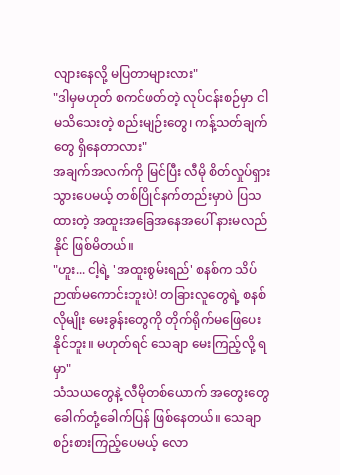လျားနေလို့ မပြတာများလား"
"ဒါမှမဟုတ် စကင်ဖတ်တဲ့ လုပ်ငန်းစဉ်မှာ ငါမသိသေးတဲ့ စည်းမျဉ်းတွေ၊ ကန့်သတ်ချက်တွေ ရှိနေတာလား"
အချက်အလက်ကို မြင်ပြီး လီမို စိတ်လှုပ်ရှားသွားပေမယ့် တစ်ပြိုင်နက်တည်းမှာပဲ ပြသထားတဲ့ အထူးအခြေအနေအပေါ် နားမလည်နိုင် ဖြစ်မိတယ်။
"ဟူး... ငါ့ရဲ့ 'အထူးစွမ်းရည်' စနစ်က သိပ်ဉာဏ်မကောင်းဘူးပဲ! တခြားလူတွေရဲ့ စနစ်လိုမျိုး မေးခွန်းတွေကို တိုက်ရိုက်မဖြေပေးနိုင်ဘူး။ မဟုတ်ရင် သေချာ မေးကြည့်လို့ ရမှာ"
သံသယတွေနဲ့ လီမိုတစ်ယောက် အတွေးတွေ ခေါက်တုံ့ခေါက်ပြန် ဖြစ်နေတယ်။ သေချာစဉ်းစားကြည့်ပေမယ့် လော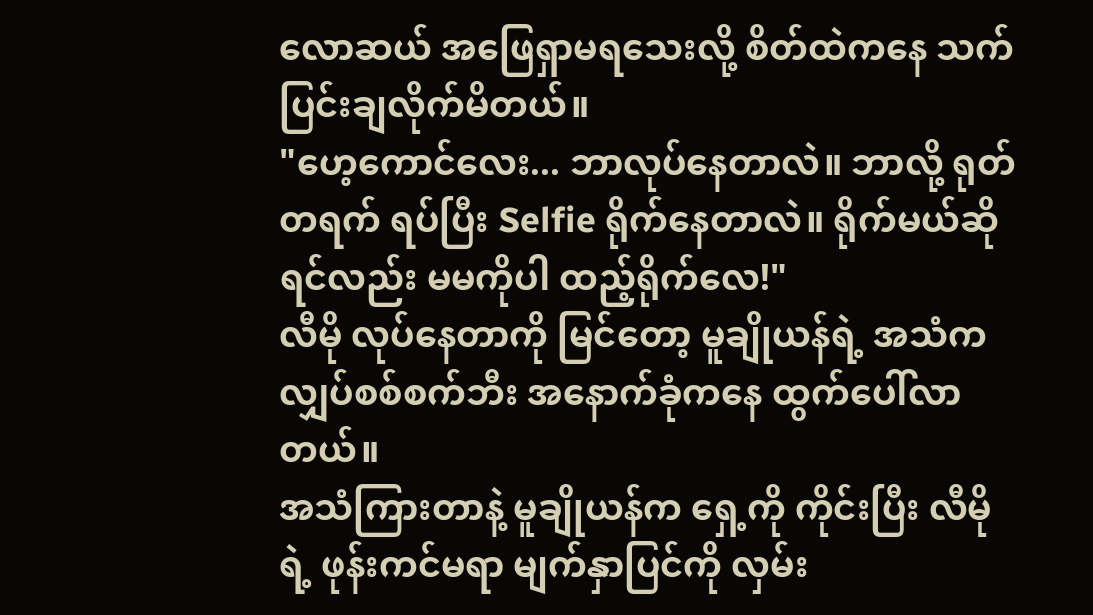လောဆယ် အဖြေရှာမရသေးလို့ စိတ်ထဲကနေ သက်ပြင်းချလိုက်မိတယ်။
"ဟေ့ကောင်လေး... ဘာလုပ်နေတာလဲ။ ဘာလို့ ရုတ်တရက် ရပ်ပြီး Selfie ရိုက်နေတာလဲ။ ရိုက်မယ်ဆိုရင်လည်း မမကိုပါ ထည့်ရိုက်လေ!"
လီမို လုပ်နေတာကို မြင်တော့ မူချိုယန်ရဲ့ အသံက လျှပ်စစ်စက်ဘီး အနောက်ခုံကနေ ထွက်ပေါ်လာတယ်။
အသံကြားတာနဲ့ မူချိုယန်က ရှေ့ကို ကိုင်းပြီး လီမိုရဲ့ ဖုန်းကင်မရာ မျက်နှာပြင်ကို လှမ်း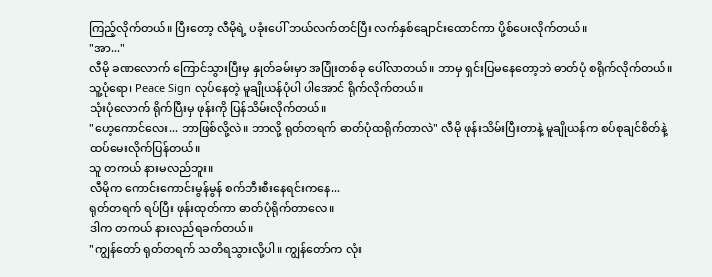ကြည့်လိုက်တယ်။ ပြီးတော့ လီမိုရဲ့ ပခုံးပေါ် ဘယ်လက်တင်ပြီး လက်နှစ်ချောင်းထောင်ကာ ပို့စ်ပေးလိုက်တယ်။
"အာ..."
လီမို ခဏလောက် ကြောင်သွားပြီးမှ နှုတ်ခမ်းမှာ အပြုံးတစ်ခု ပေါ်လာတယ်။ ဘာမှ ရှင်းပြမနေတော့ဘဲ ဓာတ်ပုံ စရိုက်လိုက်တယ်။
သူ့ပုံရော၊ Peace Sign လုပ်နေတဲ့ မူချိုယန်ပုံပါ ပါအောင် ရိုက်လိုက်တယ်။
သုံးပုံလောက် ရိုက်ပြီးမှ ဖုန်းကို ပြန်သိမ်းလိုက်တယ်။
"ဟေ့ကောင်လေး... ဘာဖြစ်လို့လဲ။ ဘာလို့ ရုတ်တရက် ဓာတ်ပုံထရိုက်တာလဲ" လီမို ဖုန်းသိမ်းပြီးတာနဲ့ မူချိုယန်က စပ်စုချင်စိတ်နဲ့ ထပ်မေးလိုက်ပြန်တယ်။
သူ တကယ် နားမလည်ဘူး။
လီမိုက ကောင်းကောင်းမွန်မွန် စက်ဘီးစီးနေရင်းကနေ...
ရုတ်တရက် ရပ်ပြီး ဖုန်းထုတ်ကာ ဓာတ်ပုံရိုက်တာလေ။
ဒါက တကယ် နားလည်ရခက်တယ်။
"ကျွန်တော် ရုတ်တရက် သတိရသွားလို့ပါ။ ကျွန်တော်က လုံး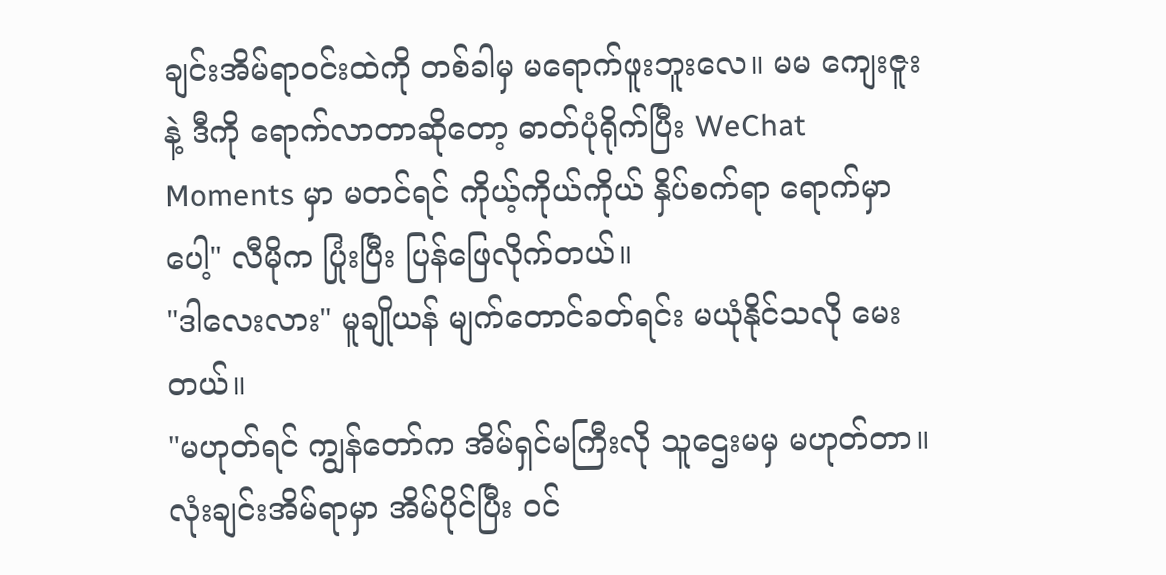ချင်းအိမ်ရာဝင်းထဲကို တစ်ခါမှ မရောက်ဖူးဘူးလေ။ မမ ကျေးဇူးနဲ့ ဒီကို ရောက်လာတာဆိုတော့ ဓာတ်ပုံရိုက်ပြီး WeChat Moments မှာ မတင်ရင် ကိုယ့်ကိုယ်ကိုယ် နှိပ်စက်ရာ ရောက်မှာပေါ့" လီမိုက ပြုံးပြီး ပြန်ဖြေလိုက်တယ်။
"ဒါလေးလား" မူချိုယန် မျက်တောင်ခတ်ရင်း မယုံနိုင်သလို မေးတယ်။
"မဟုတ်ရင် ကျွန်တော်က အိမ်ရှင်မကြီးလို သူဌေးမမှ မဟုတ်တာ။ လုံးချင်းအိမ်ရာမှာ အိမ်ပိုင်ပြီး ဝင်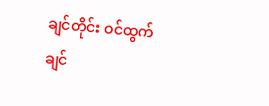ချင်တိုင်း ဝင်ထွက်ချင်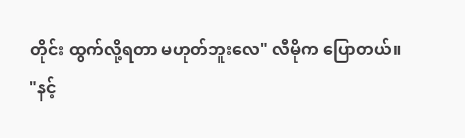တိုင်း ထွက်လို့ရတာ မဟုတ်ဘူးလေ" လီမိုက ပြောတယ်။
"နင့်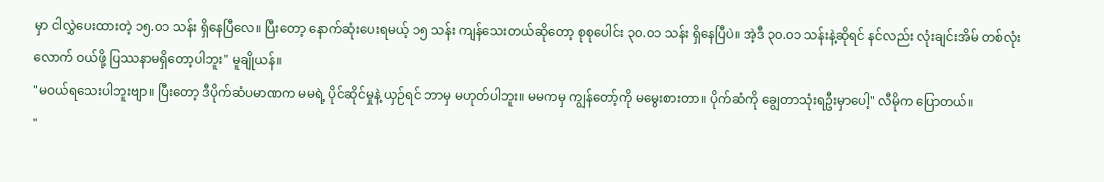မှာ ငါလွှဲပေးထားတဲ့ ၁၅.၀၁ သန်း ရှိနေပြီလေ။ ပြီးတော့ နောက်ဆုံးပေးရမယ့် ၁၅ သန်း ကျန်သေးတယ်ဆိုတော့ စုစုပေါင်း ၃၀.၀၁ သန်း ရှိနေပြီပဲ။ အဲ့ဒီ ၃၀.၀၁ သန်းနဲ့ဆိုရင် နင်လည်း လုံးချင်းအိမ် တစ်လုံးလောက် ဝယ်ဖို့ ပြဿနာမရှိတော့ပါဘူး" မူချိုယန်။
"မဝယ်ရသေးပါဘူးဗျာ။ ပြီးတော့ ဒီပိုက်ဆံပမာဏက မမရဲ့ ပိုင်ဆိုင်မှုနဲ့ ယှဉ်ရင် ဘာမှ မဟုတ်ပါဘူး။ မမကမှ ကျွန်တော့်ကို မမွေးစားတာ။ ပိုက်ဆံကို ချွေတာသုံးရဦးမှာပေါ့" လီမိုက ပြောတယ်။
"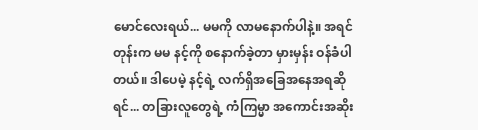မောင်လေးရယ်... မမကို လာမနောက်ပါနဲ့။ အရင်တုန်းက မမ နင့်ကို စနောက်ခဲ့တာ မှားမှန်း ဝန်ခံပါတယ်။ ဒါပေမဲ့ နင့်ရဲ့ လက်ရှိအခြေအနေအရဆိုရင်... တခြားလူတွေရဲ့ ကံကြမ္မာ အကောင်းအဆိုး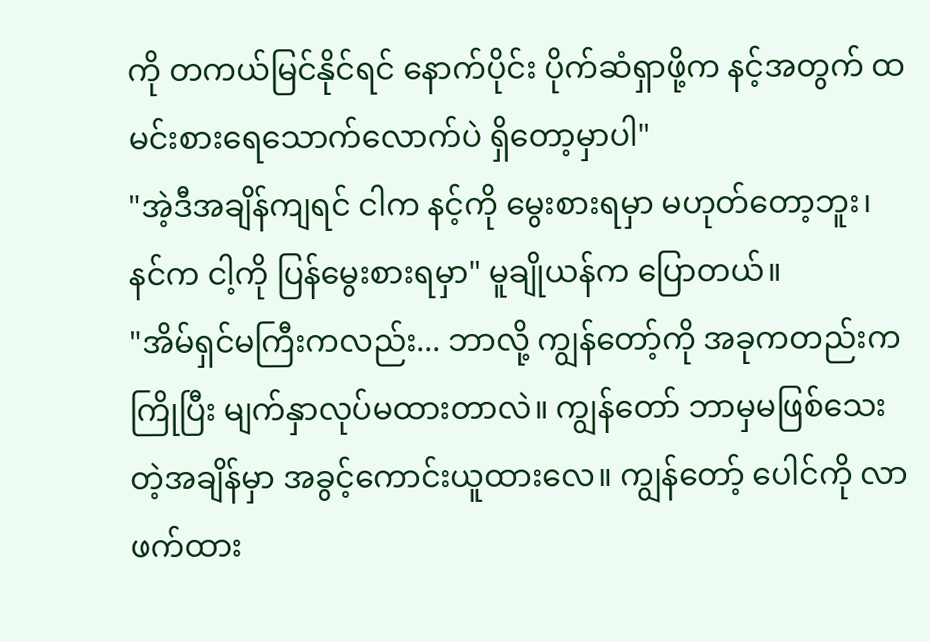ကို တကယ်မြင်နိုင်ရင် နောက်ပိုင်း ပိုက်ဆံရှာဖို့က နင့်အတွက် ထမင်းစားရေသောက်လောက်ပဲ ရှိတော့မှာပါ"
"အဲ့ဒီအချိန်ကျရင် ငါက နင့်ကို မွေးစားရမှာ မဟုတ်တော့ဘူး၊ နင်က ငါ့ကို ပြန်မွေးစားရမှာ" မူချိုယန်က ပြောတယ်။
"အိမ်ရှင်မကြီးကလည်း... ဘာလို့ ကျွန်တော့်ကို အခုကတည်းက ကြိုပြီး မျက်နှာလုပ်မထားတာလဲ။ ကျွန်တော် ဘာမှမဖြစ်သေးတဲ့အချိန်မှာ အခွင့်ကောင်းယူထားလေ။ ကျွန်တော့် ပေါင်ကို လာဖက်ထား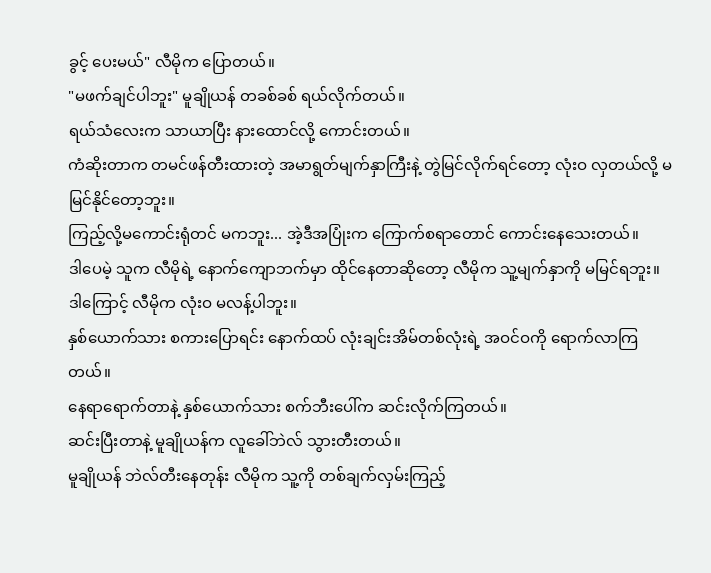ခွင့် ပေးမယ်" လီမိုက ပြောတယ်။
"မဖက်ချင်ပါဘူး" မူချိုယန် တခစ်ခစ် ရယ်လိုက်တယ်။
ရယ်သံလေးက သာယာပြီး နားထောင်လို့ ကောင်းတယ်။
ကံဆိုးတာက တမင်ဖန်တီးထားတဲ့ အမာရွတ်မျက်နှာကြီးနဲ့ တွဲမြင်လိုက်ရင်တော့ လုံးဝ လှတယ်လို့ မမြင်နိုင်တော့ဘူး။
ကြည့်လို့မကောင်းရုံတင် မကဘူး... အဲ့ဒီအပြုံးက ကြောက်စရာတောင် ကောင်းနေသေးတယ်။
ဒါပေမဲ့ သူက လီမိုရဲ့ နောက်ကျောဘက်မှာ ထိုင်နေတာဆိုတော့ လီမိုက သူ့မျက်နှာကို မမြင်ရဘူး။
ဒါကြောင့် လီမိုက လုံးဝ မလန့်ပါဘူး။
နှစ်ယောက်သား စကားပြောရင်း နောက်ထပ် လုံးချင်းအိမ်တစ်လုံးရဲ့ အဝင်ဝကို ရောက်လာကြတယ်။
နေရာရောက်တာနဲ့ နှစ်ယောက်သား စက်ဘီးပေါ်က ဆင်းလိုက်ကြတယ်။
ဆင်းပြီးတာနဲ့ မူချိုယန်က လူခေါ်ဘဲလ် သွားတီးတယ်။
မူချိုယန် ဘဲလ်တီးနေတုန်း လီမိုက သူ့ကို တစ်ချက်လှမ်းကြည့်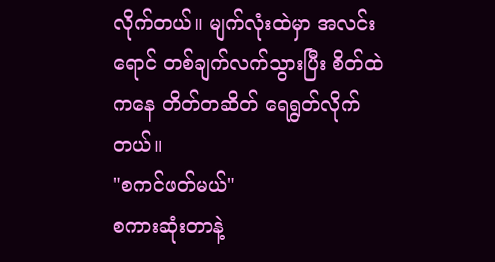လိုက်တယ်။ မျက်လုံးထဲမှာ အလင်းရောင် တစ်ချက်လက်သွားပြီး စိတ်ထဲကနေ တိတ်တဆိတ် ရေရွတ်လိုက်တယ်။
"စကင်ဖတ်မယ်"
စကားဆုံးတာနဲ့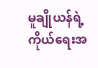မူချိုယန်ရဲ့ ကိုယ်ရေးအ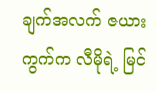ချက်အလက် ဇယားကွက်က လီမိုရဲ့ မြင်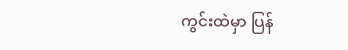ကွင်းထဲမှာ ပြန်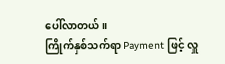ပေါ်လာတယ်။
ကြိုက်နှစ်သက်ရာ Payment ဖြင့် လှူ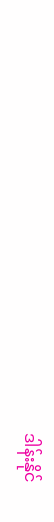ဒါန်းနိုင်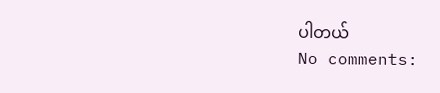ပါတယ်
No comments: